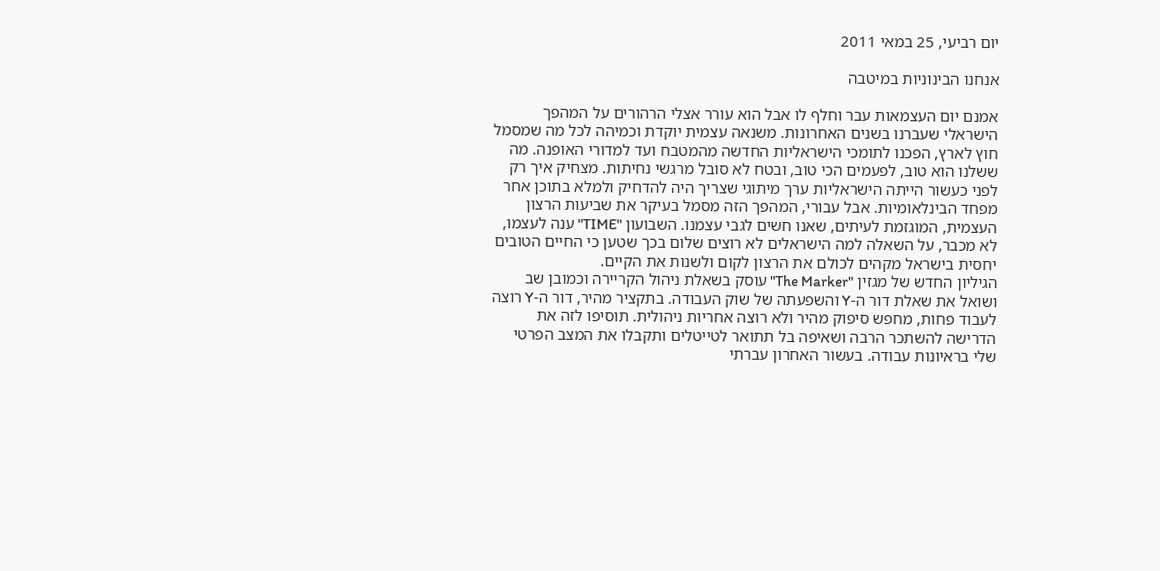יום רביעי, 25 במאי 2011

אנחנו הבינוניות במיטבה

אמנם יום העצמאות עבר וחלף לו אבל הוא עורר אצלי הרהורים על המהפך הישראלי שעברנו בשנים האחרונות. משנאה עצמית יוקדת וכמיהה לכל מה שמסמל חוץ לארץ, הפכנו לתומכי הישראליות החדשה מהמטבח ועד למדורי האופנה. מה ששלנו הוא טוב, לפעמים הכי טוב, ובטח לא סובל מרגשי נחיתות. מצחיק איך רק לפני כעשור הייתה הישראליות ערך מיתוגי שצריך היה להדחיק ולמלא בתוכן אחר מפחד הבינלאומיות. אבל עבורי, המהפך הזה מסמל בעיקר את שביעות הרצון העצמית, המוגזמת לעיתים, שאנו חשים לגבי עצמנו. השבועון "TIME" ענה לעצמו, לא מכבר, על השאלה למה הישראלים לא רוצים שלום בכך שטען כי החיים הטובים יחסית בישראל מקהים לכולם את הרצון לקום ולשנות את הקיים.
הגיליון החדש של מגזין "The Marker" עוסק בשאלת ניהול הקריירה וכמובן שב ושואל את שאלת דור ה-Y והשפעתה של שוק העבודה. בתקציר מהיר, דור ה-Y רוצה לעבוד פחות, מחפש סיפוק מהיר ולא רוצה אחריות ניהולית. תוסיפו לזה את הדרישה להשתכר הרבה ושאיפה בל תתואר לטייטלים ותקבלו את המצב הפרטי שלי בראיונות עבודה. בעשור האחרון עברתי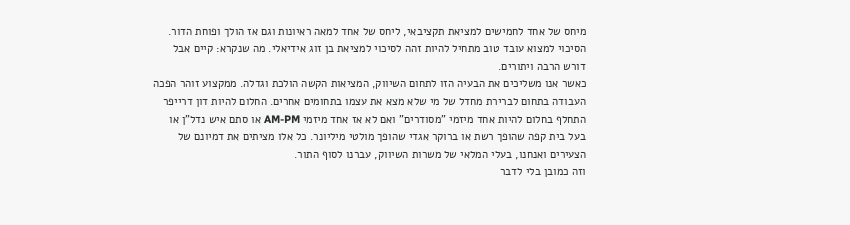מיחס של אחד לחמישים למציאת תקציבאי, ליחס של אחד למאה ראיונות וגם אז הולך ופוחת הדור. הסיכוי למצוא עובד טוב מתחיל להיות זהה לסיכוי למציאת בן זוג אידיאלי. מה שנקרא: קיים אבל דורש הרבה ויתורים.
כאשר אנו משליכים את הבעיה הזו לתחום השיווק, המציאות הקשה הולכת וגדלה. ממקצוע זוהר הפכה העבודה בתחום לברירת מחדל של מי שלא מצא את עצמו בתחומים אחרים. החלום להיות דון דרייפר התחלף בחלום להיות אחד מיזמי "מסודרים" ואם לא אז אחד מיזמי AM-PM או סתם איש נדל"ן או בעל בית קפה שהופך רשת או ברוקר אגדי שהופך מולטי מיליונר. כל אלו מציתים את דמיונם של הצעירים ואנחנו, בעלי המלאי של משרות השיווק, עברנו לסוף התור.
וזה כמובן בלי לדבר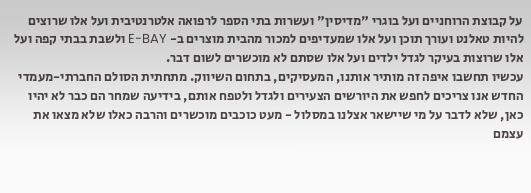על קבוצת הרוחניים ועל בוגרי "מדיסין" ועשרות בתי הספר לרפואה אלטרנטיבית ועל אלו שרוצים להיות טאלנט ועורך תוכן ועל אלו שמעדיפים למכור מהבית מוצרים ב- E-BAY ולשבת בבתי קפה ועל אלו שרוצות בעיקר לגדל ילדים ועל אלו שסתם לא מוכשרים לשום דבר.
עכשיו תחשבו איפה זה מותיר אותנו, המעסיקים, בתחום השיווק. מתחתית הסולם החברתי-מעמדי החדש אנו צריכים לחפש את היורשים הצעירים ולגדל ולטפח אותם, בידיעה שמחר הם כבר לא יהיו כאן, שלא לדבר על מי שיישאר אצלנו במסלול - מעט כוכבים מוכשרים והרבה כאלו שלא מצאו את עצמם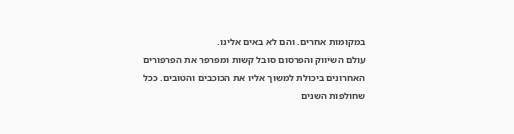במקומות אחרים. והם לא באים אלינו.
עולם השיווק והפרסום סובל קשות ומפרפר את הפרפורים האחרונים ביכולת למשוך אליו את הכוכבים והטובים. ככל שחולפות השנים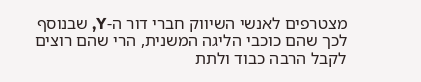מצטרפים לאנשי השיווק חברי דור ה-Y, שבנוסף לכך שהם כוכבי הליגה המשנית, הרי שהם רוצים לקבל הרבה כבוד ולתת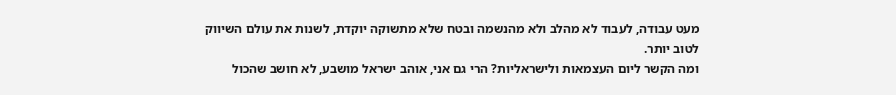מעט עבודה, לעבוד לא מהלב ולא מהנשמה ובטח שלא מתשוקה יוקדת, לשנות את עולם השיווק לטוב יותר.
ומה הקשר ליום העצמאות ולישראליות? הרי גם אני, אוהב ישראל מושבע, לא חושב שהכול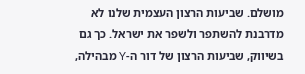מושלם. שביעות הרצון העצמית שלנו לא מדרבנת להשתפר ולשפר את ישראל. כך גם בשיווק, שביעות הרצון של דור ה-Y מבהילה,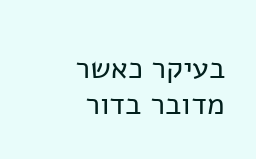בעיקר כאשר מדובר בדור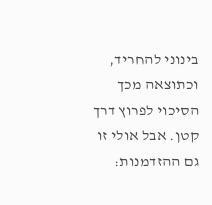בינוני להחריד, וכתוצאה מכך הסיכוי לפרוץ דרך קטן. אבל אולי זו גם ההזדמנות: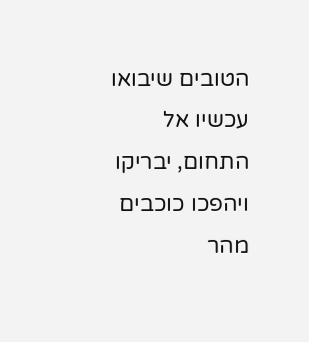הטובים שיבואו עכשיו אל התחום, יבריקו ויהפכו כוכבים מהר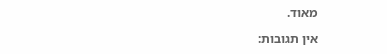מאוד.

אין תגובות: